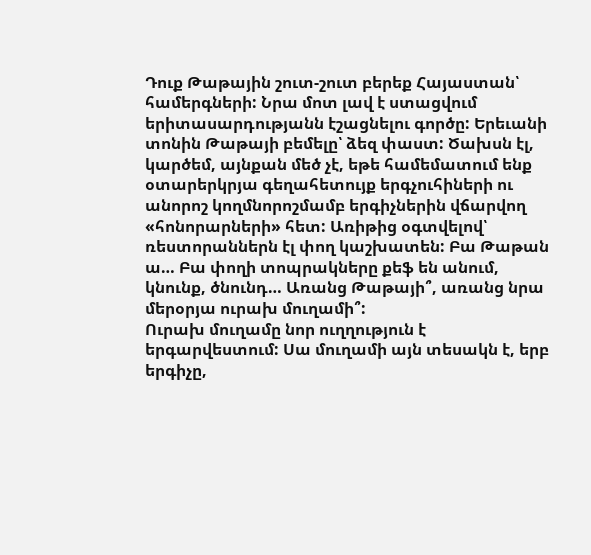Դուք Թաթային շուտ-շուտ բերեք Հայաստան՝ համերգների: Նրա մոտ լավ է ստացվում երիտասարդությանն էշացնելու գործը: Երեւանի տոնին Թաթայի բեմելը՝ ձեզ փաստ: Ծախսն էլ, կարծեմ, այնքան մեծ չէ, եթե համեմատում ենք օտարերկրյա գեղահետույք երգչուհիների ու անորոշ կողմնորոշմամբ երգիչներին վճարվող «հոնորարների» հետ: Առիթից օգտվելով՝ ռեստորաններն էլ փող կաշխատեն: Բա Թաթան ա… Բա փողի տոպրակները քեֆ են անում, կնունք, ծնունդ… Առանց Թաթայի՞, առանց նրա մերօրյա ուրախ մուղամի՞:
Ուրախ մուղամը նոր ուղղություն է երգարվեստում: Սա մուղամի այն տեսակն է, երբ երգիչը,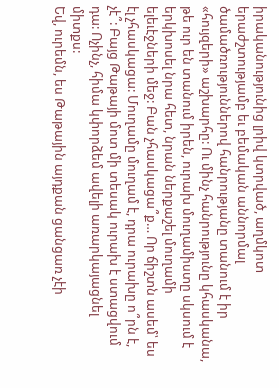իրականությունից լրիվ կտրված, աղմկոտ երաժշտությամբ եւ բեմական աննորմալ ծամածռություններով հանրությանը տանում է իր «հույզերի» աշխարհը: Ու մինչ հանրությունը կհասկանա, թե ուր են տանում իրեն, ուրախ մուղամիստը սկսում է երկխոսել նրա հետ, նրան ներքաշել մուղամի ելեւէջների մեջ: Բան չհասկացա՞ք… Որ ճիշտն ասեմ՝ ես էլ չհասկացա: Մուղամը մուղամ է, դրա ուրախը ո՞րն է, չէ՞: Բայց Թաթայի մոտ մի տեսակ ուրախ է ստացվում դա: Ոչինչ, հիմա կփորձեմ ավելի առարկայացնել միտքս:
Եվ, ուրեմն, ես Թաթային այդքան ցանցառ չէի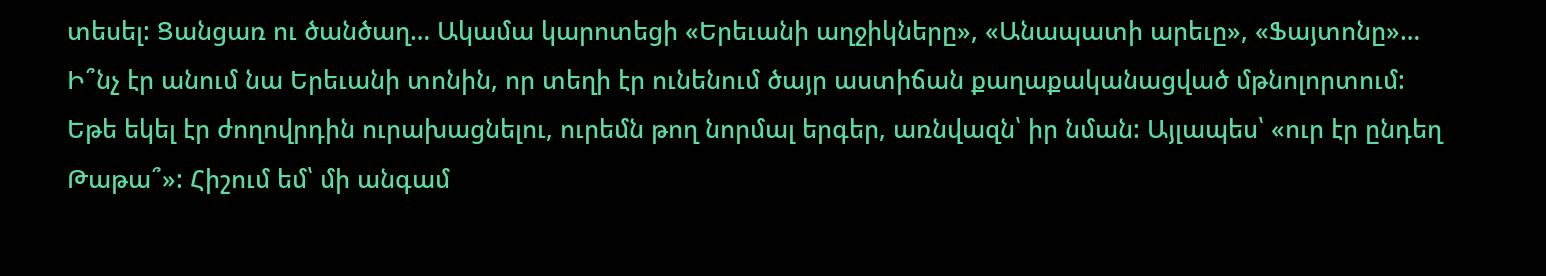տեսել: Ցանցառ ու ծանծաղ… Ակամա կարոտեցի «Երեւանի աղջիկները», «Անապատի արեւը», «Ֆայտոնը»… Ի՞նչ էր անում նա Երեւանի տոնին, որ տեղի էր ունենում ծայր աստիճան քաղաքականացված մթնոլորտում: Եթե եկել էր ժողովրդին ուրախացնելու, ուրեմն թող նորմալ երգեր, առնվազն՝ իր նման: Այլապես՝ «ուր էր ընդեղ Թաթա՞»: Հիշում եմ՝ մի անգամ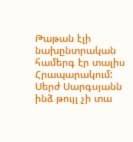Թաթան էլի նախընտրական համերգ էր տալիս Հրապարակում: Սերժ Սարգսյանն ինձ թույլ չի տա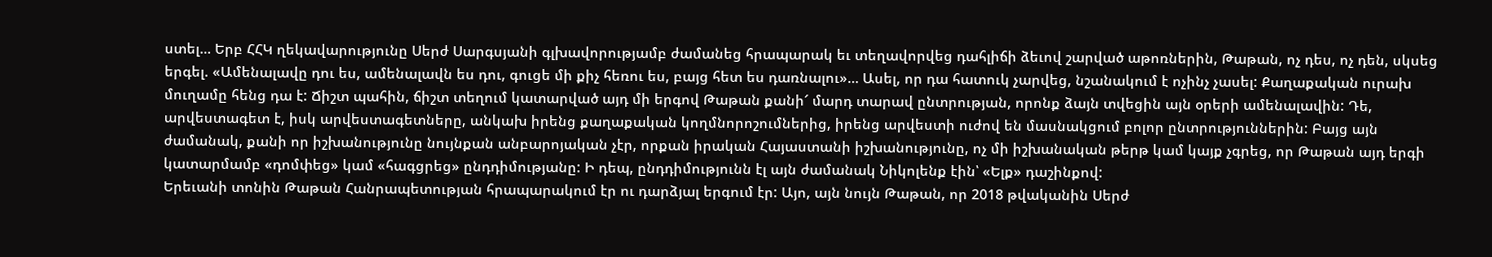ստել… Երբ ՀՀԿ ղեկավարությունը Սերժ Սարգսյանի գլխավորությամբ ժամանեց հրապարակ եւ տեղավորվեց դահլիճի ձեւով շարված աթոռներին, Թաթան, ոչ դես, ոչ դեն, սկսեց երգել. «Ամենալավը դու ես, ամենալավն ես դու, գուցե մի քիչ հեռու ես, բայց հետ ես դառնալու»… Ասել, որ դա հատուկ չարվեց, նշանակում է ոչինչ չասել: Քաղաքական ուրախ մուղամը հենց դա է: Ճիշտ պահին, ճիշտ տեղում կատարված այդ մի երգով Թաթան քանի՜ մարդ տարավ ընտրության, որոնք ձայն տվեցին այն օրերի ամենալավին: Դե, արվեստագետ է, իսկ արվեստագետները, անկախ իրենց քաղաքական կողմնորոշումներից, իրենց արվեստի ուժով են մասնակցում բոլոր ընտրություններին: Բայց այն ժամանակ, քանի որ իշխանությունը նույնքան անբարոյական չէր, որքան իրական Հայաստանի իշխանությունը, ոչ մի իշխանական թերթ կամ կայք չգրեց, որ Թաթան այդ երգի կատարմամբ «դոմփեց» կամ «հագցրեց» ընդդիմությանը: Ի դեպ, ընդդիմությունն էլ այն ժամանակ Նիկոլենք էին՝ «Ելք» դաշինքով:
Երեւանի տոնին Թաթան Հանրապետության հրապարակում էր ու դարձյալ երգում էր: Այո, այն նույն Թաթան, որ 2018 թվականին Սերժ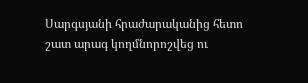Սարգսյանի հրաժարականից հետո շատ արագ կողմնորոշվեց ու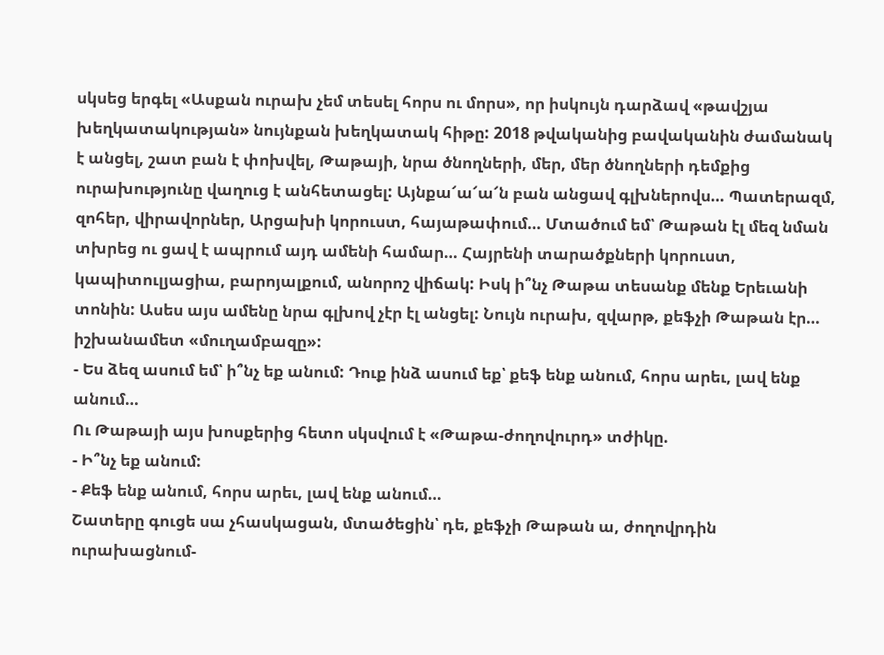սկսեց երգել «Ասքան ուրախ չեմ տեսել հորս ու մորս», որ իսկույն դարձավ «թավշյա խեղկատակության» նույնքան խեղկատակ հիթը: 2018 թվականից բավականին ժամանակ է անցել, շատ բան է փոխվել, Թաթայի, նրա ծնողների, մեր, մեր ծնողների դեմքից ուրախությունը վաղուց է անհետացել: Այնքա՜ա՜ա՜ն բան անցավ գլխներովս… Պատերազմ, զոհեր, վիրավորներ, Արցախի կորուստ, հայաթափում… Մտածում եմ՝ Թաթան էլ մեզ նման տխրեց ու ցավ է ապրում այդ ամենի համար… Հայրենի տարածքների կորուստ, կապիտուլյացիա, բարոյալքում, անորոշ վիճակ: Իսկ ի՞նչ Թաթա տեսանք մենք Երեւանի տոնին: Ասես այս ամենը նրա գլխով չէր էլ անցել: Նույն ուրախ, զվարթ, քեֆչի Թաթան էր… իշխանամետ «մուղամբազը»:
- Ես ձեզ ասում եմ՝ ի՞նչ եք անում: Դուք ինձ ասում եք՝ քեֆ ենք անում, հորս արեւ, լավ ենք անում…
Ու Թաթայի այս խոսքերից հետո սկսվում է «Թաթա-ժողովուրդ» տժիկը.
- Ի՞նչ եք անում:
- Քեֆ ենք անում, հորս արեւ, լավ ենք անում…
Շատերը գուցե սա չհասկացան, մտածեցին՝ դե, քեֆչի Թաթան ա, ժողովրդին ուրախացնում-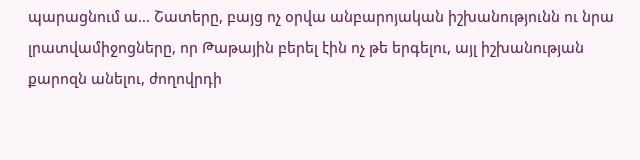պարացնում ա… Շատերը, բայց ոչ օրվա անբարոյական իշխանությունն ու նրա լրատվամիջոցները, որ Թաթային բերել էին ոչ թե երգելու, այլ իշխանության քարոզն անելու, ժողովրդի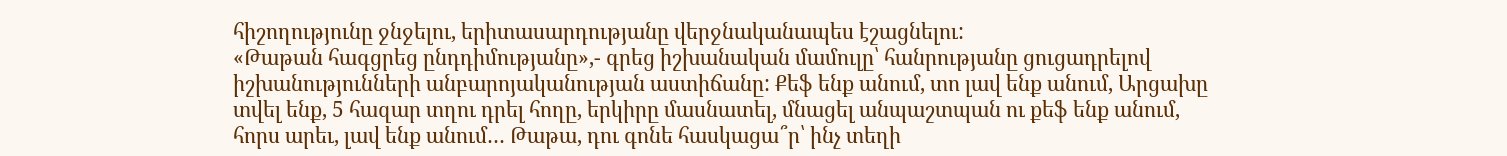հիշողությունը ջնջելու, երիտասարդությանը վերջնականապես էշացնելու:
«Թաթան հագցրեց ընդդիմությանը»,- գրեց իշխանական մամուլը՝ հանրությանը ցուցադրելով իշխանությունների անբարոյականության աստիճանը: Քեֆ ենք անում, տո լավ ենք անում, Արցախը տվել ենք, 5 հազար տղու դրել հողը, երկիրը մասնատել, մնացել անպաշտպան ու քեֆ ենք անում, հորս արեւ, լավ ենք անում… Թաթա, դու գոնե հասկացա՞ր՝ ինչ տեղի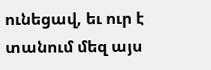ունեցավ, եւ ուր է տանում մեզ այս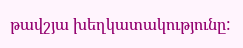թավշյա խեղկատակությունը: